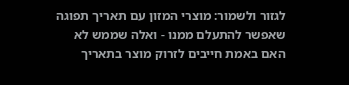לגזור ולשמור: מוצרי המזון עם תאריך תפוגה שאפשר להתעלם ממנו - ואלה שממש לא
האם באמת חייבים לזרוק מוצר בתאריך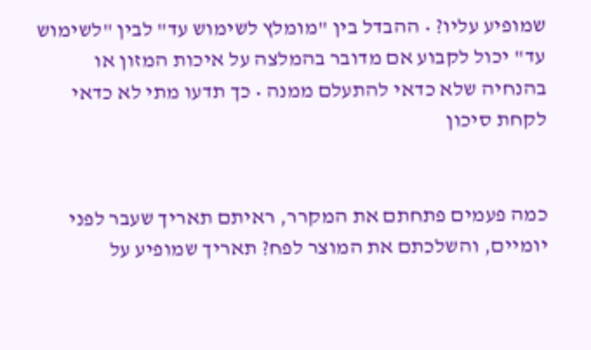שמופיע עליו? • ההבדל בין "מומלץ לשימוש עד" לבין "לשימוש עד" יכול לקבוע אם מדובר בהמלצה על איכות המזון או בהנחיה שלא כדאי להתעלם ממנה • כך תדעו מתי לא כדאי לקחת סיכון


כמה פעמים פתחתם את המקרר, ראיתם תאריך שעבר לפני יומיים, והשלכתם את המוצר לפח? תאריך שמופיע על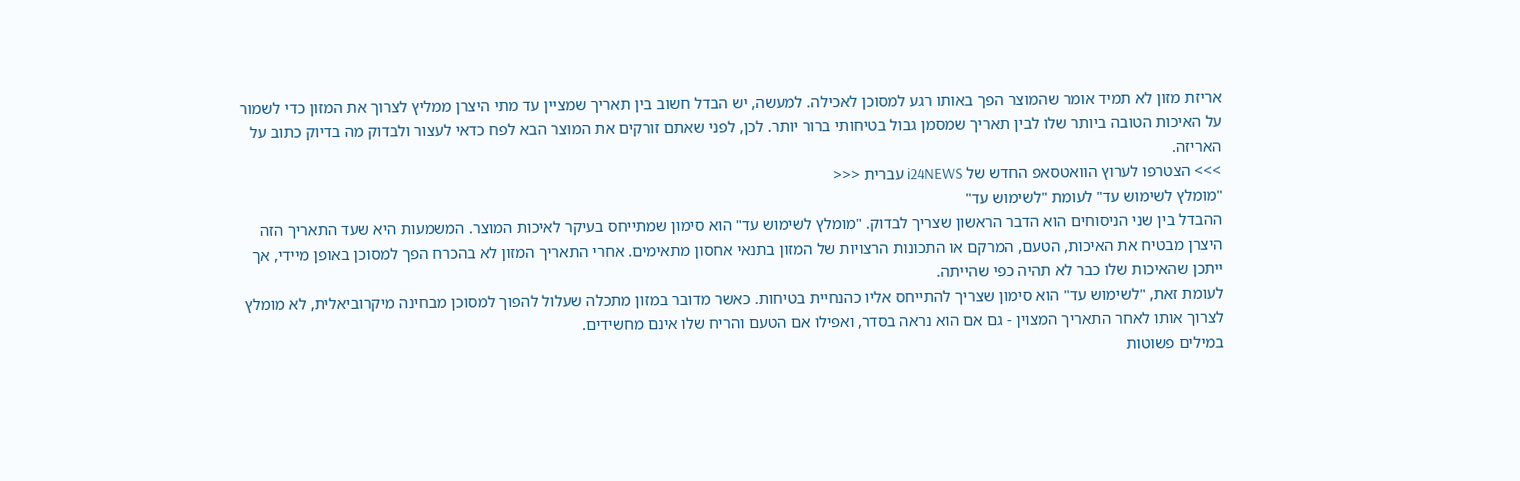אריזת מזון לא תמיד אומר שהמוצר הפך באותו רגע למסוכן לאכילה. למעשה, יש הבדל חשוב בין תאריך שמציין עד מתי היצרן ממליץ לצרוך את המזון כדי לשמור על האיכות הטובה ביותר שלו לבין תאריך שמסמן גבול בטיחותי ברור יותר. לכן, לפני שאתם זורקים את המוצר הבא לפח כדאי לעצור ולבדוק מה בדיוק כתוב על האריזה.
>>> הצטרפו לערוץ הוואטסאפ החדש של i24NEWS עברית <<<
"מומלץ לשימוש עד" לעומת "לשימוש עד"
ההבדל בין שני הניסוחים הוא הדבר הראשון שצריך לבדוק. "מומלץ לשימוש עד" הוא סימון שמתייחס בעיקר לאיכות המוצר. המשמעות היא שעד התאריך הזה היצרן מבטיח את האיכות, הטעם, המרקם או התכונות הרצויות של המזון בתנאי אחסון מתאימים. אחרי התאריך המזון לא בהכרח הפך למסוכן באופן מיידי, אך ייתכן שהאיכות שלו כבר לא תהיה כפי שהייתה.
לעומת זאת, "לשימוש עד" הוא סימון שצריך להתייחס אליו כהנחיית בטיחות. כאשר מדובר במזון מתכלה שעלול להפוך למסוכן מבחינה מיקרוביאלית, לא מומלץ לצרוך אותו לאחר התאריך המצוין - גם אם הוא נראה בסדר, ואפילו אם הטעם והריח שלו אינם מחשידים.
במילים פשוטות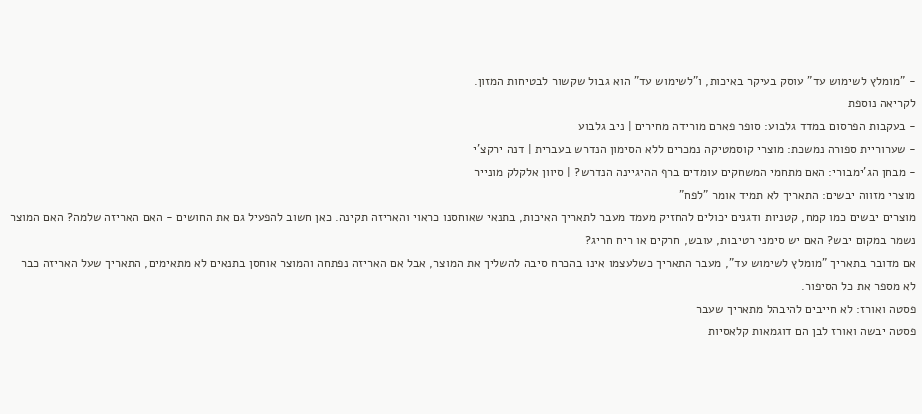- "מומלץ לשימוש עד" עוסק בעיקר באיכות, ו"לשימוש עד" הוא גבול שקשור לבטיחות המזון.
לקריאה נוספת
- בעקבות הפרסום במדד גלבוע: סופר פארם מורידה מחירים | ניב גלבוע
- שערוריית ספורה נמשכת: מוצרי קוסמטיקה נמכרים ללא הסימון הנדרש בעברית | דנה ירקצ'י
- מבחן הג'ימבורי: האם מתחמי המשחקים עומדים ברף ההיגיינה הנדרש? | סיוון אלקלק מונייר
מוצרי מזווה יבשים: התאריך לא תמיד אומר "לפח"
מוצרים יבשים כמו קמח, קטניות ודגנים יכולים להחזיק מעמד מעבר לתאריך האיכות, בתנאי שאוחסנו כראוי והאריזה תקינה. כאן חשוב להפעיל גם את החושים - האם האריזה שלמה? האם המוצר נשמר במקום יבש? האם יש סימני רטיבות, עובש, חרקים או ריח חריג?
אם מדובר בתאריך "מומלץ לשימוש עד", מעבר התאריך כשלעצמו אינו בהכרח סיבה להשליך את המוצר, אבל אם האריזה נפתחה והמוצר אוחסן בתנאים לא מתאימים, התאריך שעל האריזה כבר לא מספר את כל הסיפור.
פסטה ואורז: לא חייבים להיבהל מתאריך שעבר
פסטה יבשה ואורז לבן הם דוגמאות קלאסיות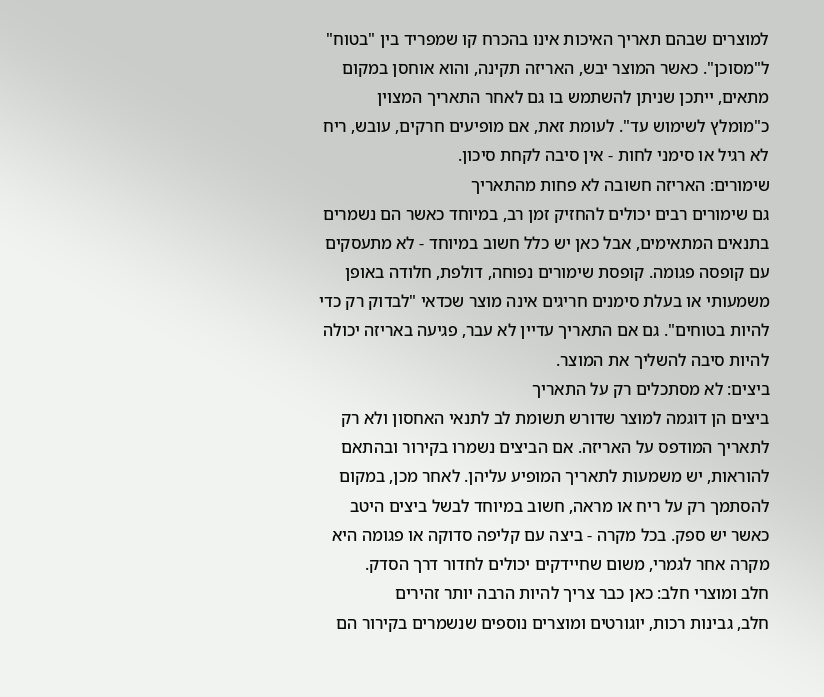למוצרים שבהם תאריך האיכות אינו בהכרח קו שמפריד בין "בטוח" ל"מסוכן". כאשר המוצר יבש, האריזה תקינה, והוא אוחסן במקום מתאים, ייתכן שניתן להשתמש בו גם לאחר התאריך המצוין כ"מומלץ לשימוש עד". לעומת זאת, אם מופיעים חרקים, עובש, ריח לא רגיל או סימני לחות - אין סיבה לקחת סיכון.
שימורים: האריזה חשובה לא פחות מהתאריך
גם שימורים רבים יכולים להחזיק זמן רב, במיוחד כאשר הם נשמרים בתנאים המתאימים, אבל כאן יש כלל חשוב במיוחד - לא מתעסקים עם קופסה פגומה. קופסת שימורים נפוחה, דולפת, חלודה באופן משמעותי או בעלת סימנים חריגים אינה מוצר שכדאי "לבדוק רק כדי להיות בטוחים". גם אם התאריך עדיין לא עבר, פגיעה באריזה יכולה להיות סיבה להשליך את המוצר.
ביצים: לא מסתכלים רק על התאריך
ביצים הן דוגמה למוצר שדורש תשומת לב לתנאי האחסון ולא רק לתאריך המודפס על האריזה. אם הביצים נשמרו בקירור ובהתאם להוראות, יש משמעות לתאריך המופיע עליהן. לאחר מכן, במקום להסתמך רק על ריח או מראה, חשוב במיוחד לבשל ביצים היטב כאשר יש ספק. בכל מקרה - ביצה עם קליפה סדוקה או פגומה היא מקרה אחר לגמרי, משום שחיידקים יכולים לחדור דרך הסדק.
חלב ומוצרי חלב: כאן כבר צריך להיות הרבה יותר זהירים
חלב, גבינות רכות, יוגורטים ומוצרים נוספים שנשמרים בקירור הם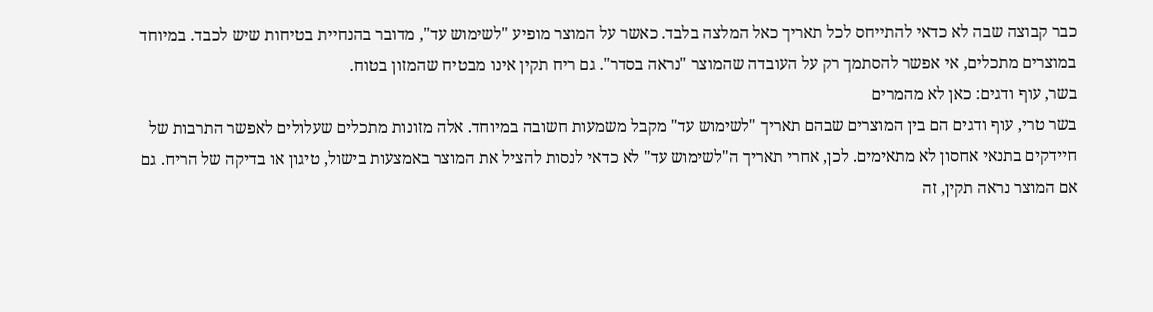כבר קבוצה שבה לא כדאי להתייחס לכל תאריך כאל המלצה בלבד. כאשר על המוצר מופיע "לשימוש עד", מדובר בהנחיית בטיחות שיש לכבד. במיוחד במוצרים מתכלים, אי אפשר להסתמך רק על העובדה שהמוצר "נראה בסדר". גם ריח תקין אינו מבטיח שהמזון בטוח.
בשר, עוף ודגים: כאן לא מהמרים
בשר טרי, עוף ודגים הם בין המוצרים שבהם תאריך "לשימוש עד" מקבל משמעות חשובה במיוחד. אלה מזונות מתכלים שעלולים לאפשר התרבות של חיידקים בתנאי אחסון לא מתאימים. לכן, אחרי תאריך ה"לשימוש עד" לא כדאי לנסות להציל את המוצר באמצעות בישול, טיגון או בדיקה של הריח. גם אם המוצר נראה תקין, זה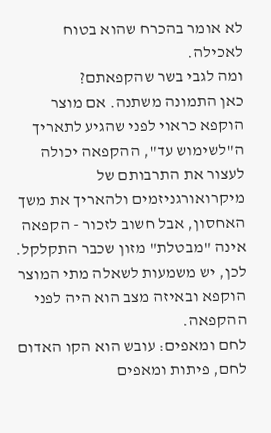לא אומר בהכרח שהוא בטוח לאכילה.
ומה לגבי בשר שהקפאתם?
כאן התמונה משתנה. אם מוצר הוקפא כראוי לפני שהגיע לתאריך ה"לשימוש עד", ההקפאה יכולה לעצור את התרבותם של מיקרואורגניזמים ולהאריך את משך האחסון, אבל חשוב לזכור - הקפאה אינה "מבטלת" מזון שכבר התקלקל. לכן, יש משמעות לשאלה מתי המוצר הוקפא ובאיזה מצב הוא היה לפני ההקפאה.
לחם ומאפים: עובש הוא הקו האדום
לחם, פיתות ומאפים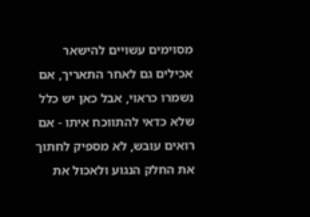מסוימים עשויים להישאר אכילים גם לאחר התאריך, אם נשמרו כראוי, אבל כאן יש כלל שלא כדאי להתווכח איתו - אם רואים עובש, לא מספיק לחתוך את החלק הנגוע ולאכול את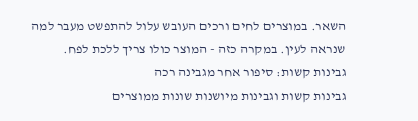השאר. במוצרים לחים ורכים העובש עלול להתפשט מעבר למה שנראה לעין. במקרה כזה - המוצר כולו צריך ללכת לפח.
גבינות קשות: סיפור אחר מגבינה רכה
גבינות קשות וגבינות מיושנות שונות ממוצרים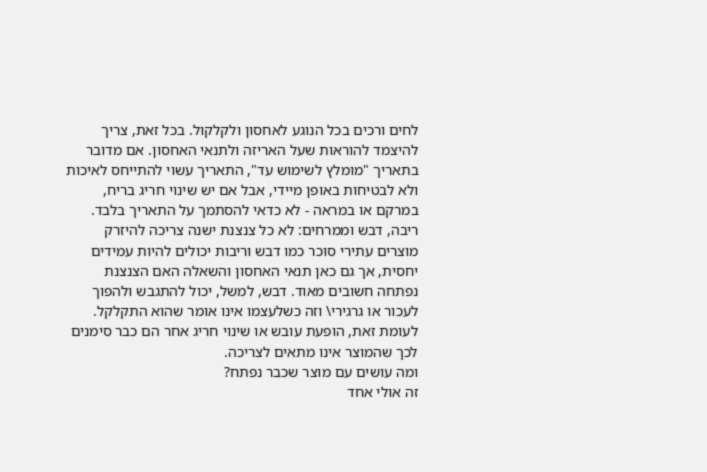לחים ורכים בכל הנוגע לאחסון ולקלקול. בכל זאת, צריך להיצמד להוראות שעל האריזה ולתנאי האחסון. אם מדובר בתאריך "מומלץ לשימוש עד", התאריך עשוי להתייחס לאיכות ולא לבטיחות באופן מיידי, אבל אם יש שינוי חריג בריח, במרקם או במראה - לא כדאי להסתמך על התאריך בלבד.
ריבה, דבש וממרחים: לא כל צנצנת ישנה צריכה להיזרק
מוצרים עתירי סוכר כמו דבש וריבות יכולים להיות עמידים יחסית, אך גם כאן תנאי האחסון והשאלה האם הצנצנת נפתחה חשובים מאוד. דבש, למשל, יכול להתגבש ולהפוך לעכור או גרגירי\ וזה כשלעצמו אינו אומר שהוא התקלקל. לעומת זאת, הופעת עובש או שינוי חריג אחר הם כבר סימנים לכך שהמוצר אינו מתאים לצריכה.
ומה עושים עם מוצר שכבר נפתח?
זה אולי אחד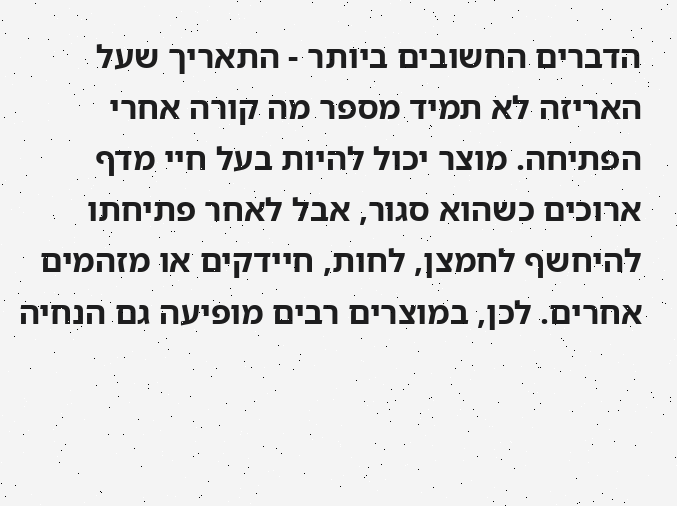הדברים החשובים ביותר - התאריך שעל האריזה לא תמיד מספר מה קורה אחרי הפתיחה. מוצר יכול להיות בעל חיי מדף ארוכים כשהוא סגור, אבל לאחר פתיחתו להיחשף לחמצן, לחות, חיידקים או מזהמים אחרים. לכן, במוצרים רבים מופיעה גם הנחיה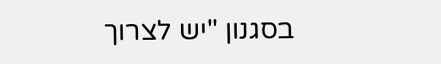בסגנון "יש לצרוך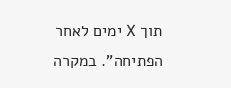תוך X ימים לאחר הפתיחה". במקרה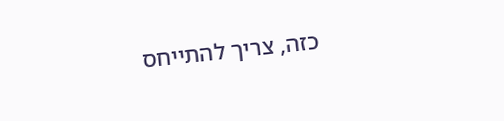כזה, צריך להתייחס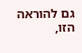גם להוראה הזו,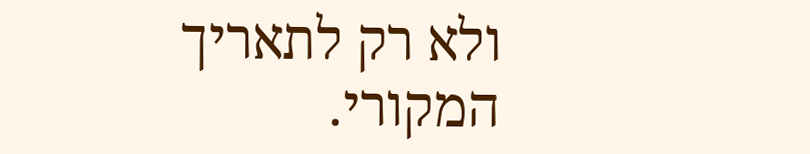ולא רק לתאריך המקורי.